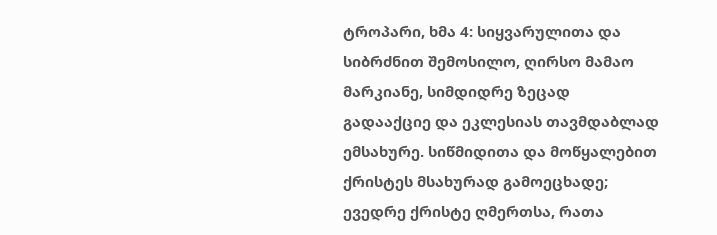ტროპარი, ხმა 4: სიყვარულითა და სიბრძნით შემოსილო, ღირსო მამაო მარკიანე, სიმდიდრე ზეცად გადააქციე და ეკლესიას თავმდაბლად ემსახურე. სიწმიდითა და მოწყალებით ქრისტეს მსახურად გამოეცხადე; ევედრე ქრისტე ღმერთსა, რათა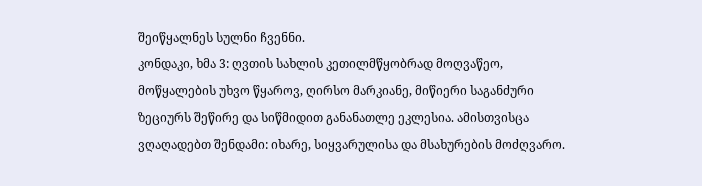შეიწყალნეს სულნი ჩვენნი.
კონდაკი, ხმა 3: ღვთის სახლის კეთილმწყობრად მოღვაწეო, მოწყალების უხვო წყაროვ, ღირსო მარკიანე, მიწიერი საგანძური ზეციურს შეწირე და სიწმიდით განანათლე ეკლესია. ამისთვისცა ვღაღადებთ შენდამი: იხარე, სიყვარულისა და მსახურების მოძღვარო.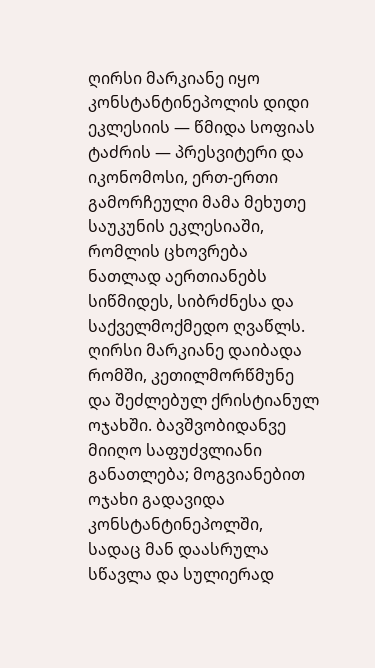ღირსი მარკიანე იყო კონსტანტინეპოლის დიდი ეკლესიის — წმიდა სოფიას ტაძრის — პრესვიტერი და იკონომოსი, ერთ-ერთი გამორჩეული მამა მეხუთე საუკუნის ეკლესიაში, რომლის ცხოვრება ნათლად აერთიანებს სიწმიდეს, სიბრძნესა და საქველმოქმედო ღვაწლს.
ღირსი მარკიანე დაიბადა რომში, კეთილმორწმუნე და შეძლებულ ქრისტიანულ ოჯახში. ბავშვობიდანვე მიიღო საფუძვლიანი განათლება; მოგვიანებით ოჯახი გადავიდა კონსტანტინეპოლში, სადაც მან დაასრულა სწავლა და სულიერად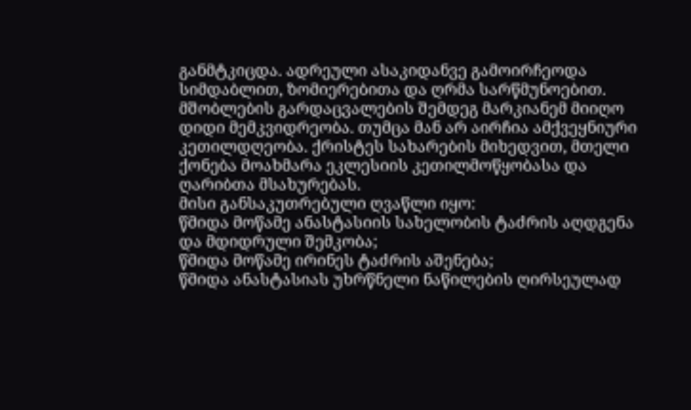განმტკიცდა. ადრეული ასაკიდანვე გამოირჩეოდა სიმდაბლით, ზომიერებითა და ღრმა სარწმუნოებით.
მშობლების გარდაცვალების შემდეგ მარკიანემ მიიღო დიდი მემკვიდრეობა. თუმცა მან არ აირჩია ამქვეყნიური კეთილდღეობა. ქრისტეს სახარების მიხედვით, მთელი ქონება მოახმარა ეკლესიის კეთილმოწყობასა და ღარიბთა მსახურებას.
მისი განსაკუთრებული ღვაწლი იყო:
წმიდა მოწამე ანასტასიის სახელობის ტაძრის აღდგენა და მდიდრული შემკობა;
წმიდა მოწამე ირინეს ტაძრის აშენება;
წმიდა ანასტასიას უხრწნელი ნაწილების ღირსეულად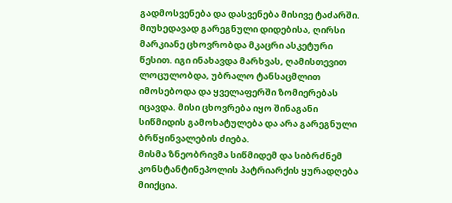გადმოსვენება და დასვენება მისივე ტაძარში.
მიუხედავად გარეგნული დიდებისა, ღირსი მარკიანე ცხოვრობდა მკაცრი ასკეტური წესით. იგი ინახავდა მარხვას, ღამისთევით ლოცულობდა, უბრალო ტანსაცმლით იმოსებოდა და ყველაფერში ზომიერებას იცავდა. მისი ცხოვრება იყო შინაგანი სიწმიდის გამოხატულება და არა გარეგნული ბრწყინვალების ძიება.
მისმა ზნეობრივმა სიწმიდემ და სიბრძნემ კონსტანტინეპოლის პატრიარქის ყურადღება მიიქცია.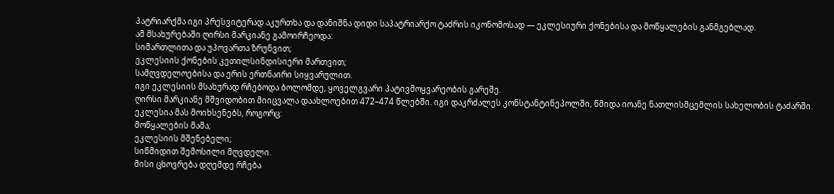პატრიარქმა იგი პრესვიტერად აკურთხა და დანიშნა დიდი საპატრიარქო ტაძრის იკონომოსად — ეკლესიური ქონებისა და მოწყალების განმგებლად.
ამ მსახურებაში ღირსი მარკიანე გამოირჩეოდა:
სიმართლითა და უპოვართა ზრუნვით;
ეკლესიის ქონების კეთილსინდისიერი მართვით;
სამღვდელოებისა და ერის ერთნაირი სიყვარულით.
იგი ეკლესიის მსახურად რჩებოდა ბოლომდე, ყოველგვარი პატივმოყვარეობის გარეშე.
ღირსი მარკიანე მშვიდობით მიიცვალა დაახლოებით 472–474 წლებში. იგი დაკრძალეს კონსტანტინეპოლში, წმიდა იოანე ნათლისმცემლის სახელობის ტაძარში.
ეკლესია მას მოიხსენებს, როგორც:
მოწყალების მამა;
ეკლესიის მშენებელი;
სიწმიდით შემოსილი მღვდელი.
მისი ცხოვრება დღემდე რჩება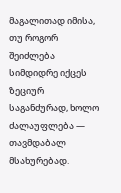მაგალითად იმისა, თუ როგორ შეიძლება სიმდიდრე იქცეს ზეციურ საგანძურად, ხოლო ძალაუფლება — თავმდაბალ მსახურებად.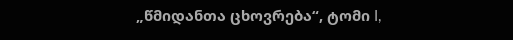„წმიდანთა ცხოვრება“, ტომი I,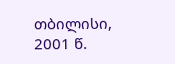თბილისი, 2001 წ.